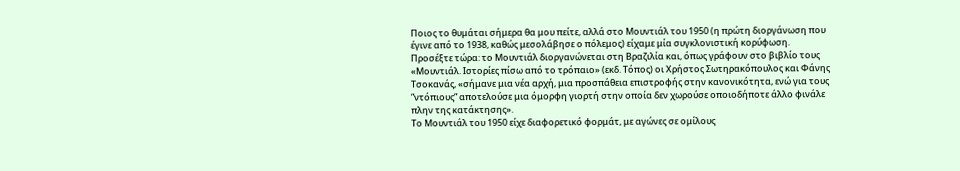Ποιος το θυμάται σήμερα θα μου πείτε, αλλά στο Μουντιάλ του 1950 (η πρώτη διοργάνωση που έγινε από το 1938, καθώς μεσολάβησε ο πόλεμος) είχαμε μία συγκλονιστική κορύφωση.
Προσέξτε τώρα: το Μουντιάλ διοργανώνεται στη Βραζιλία και, όπως γράφουν στο βιβλίο τους «Μουντιάλ. Ιστορίες πίσω από το τρόπαιο» (εκδ. Τόπος) οι Χρήστος Σωτηρακόπουλος και Φάνης Τσοκανάς, «σήμανε μια νέα αρχή, μια προσπάθεια επιστροφής στην κανονικότητα, ενώ για τους ”ντόπιους” αποτελούσε μια όμορφη γιορτή στην οποία δεν χωρούσε οποιοδήποτε άλλο φινάλε πλην της κατάκτησης».
Το Μουντιάλ του 1950 είχε διαφορετικό φορμάτ, με αγώνες σε ομίλους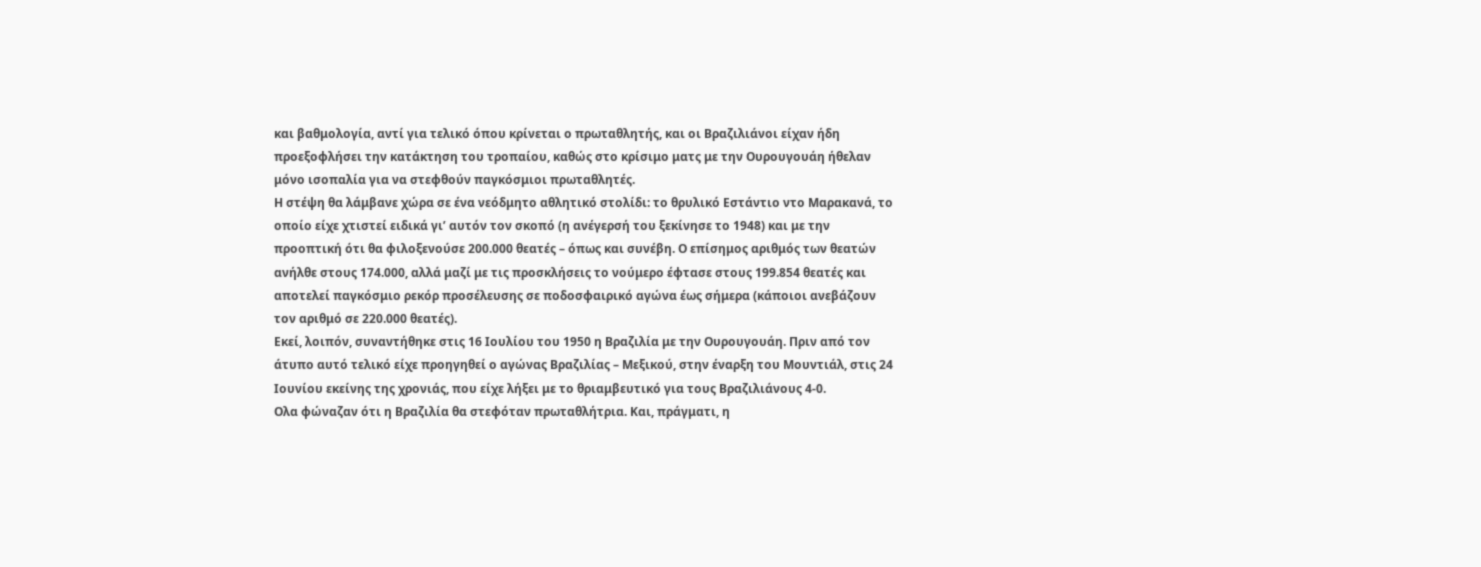και βαθμολογία, αντί για τελικό όπου κρίνεται ο πρωταθλητής, και οι Βραζιλιάνοι είχαν ήδη προεξοφλήσει την κατάκτηση του τροπαίου, καθώς στο κρίσιμο ματς με την Ουρουγουάη ήθελαν μόνο ισοπαλία για να στεφθούν παγκόσμιοι πρωταθλητές.
Η στέψη θα λάμβανε χώρα σε ένα νεόδμητο αθλητικό στολίδι: το θρυλικό Εστάντιο ντο Μαρακανά, το οποίο είχε χτιστεί ειδικά γι’ αυτόν τον σκοπό (η ανέγερσή του ξεκίνησε το 1948) και με την προοπτική ότι θα φιλοξενούσε 200.000 θεατές – όπως και συνέβη. Ο επίσημος αριθμός των θεατών ανήλθε στους 174.000, αλλά μαζί με τις προσκλήσεις το νούμερο έφτασε στους 199.854 θεατές και αποτελεί παγκόσμιο ρεκόρ προσέλευσης σε ποδοσφαιρικό αγώνα έως σήμερα (κάποιοι ανεβάζουν τον αριθμό σε 220.000 θεατές).
Εκεί, λοιπόν, συναντήθηκε στις 16 Ιουλίου του 1950 η Βραζιλία με την Ουρουγουάη. Πριν από τον άτυπο αυτό τελικό είχε προηγηθεί ο αγώνας Βραζιλίας – Μεξικού, στην έναρξη του Μουντιάλ, στις 24 Ιουνίου εκείνης της χρονιάς, που είχε λήξει με το θριαμβευτικό για τους Βραζιλιάνους 4-0.
Ολα φώναζαν ότι η Βραζιλία θα στεφόταν πρωταθλήτρια. Και, πράγματι, η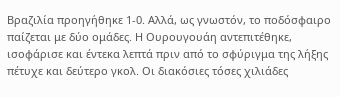Βραζιλία προηγήθηκε 1-0. Αλλά, ως γνωστόν, το ποδόσφαιρο παίζεται με δύο ομάδες. Η Ουρουγουάη αντεπιτέθηκε, ισοφάρισε και έντεκα λεπτά πριν από το σφύριγμα της λήξης πέτυχε και δεύτερο γκολ. Οι διακόσιες τόσες χιλιάδες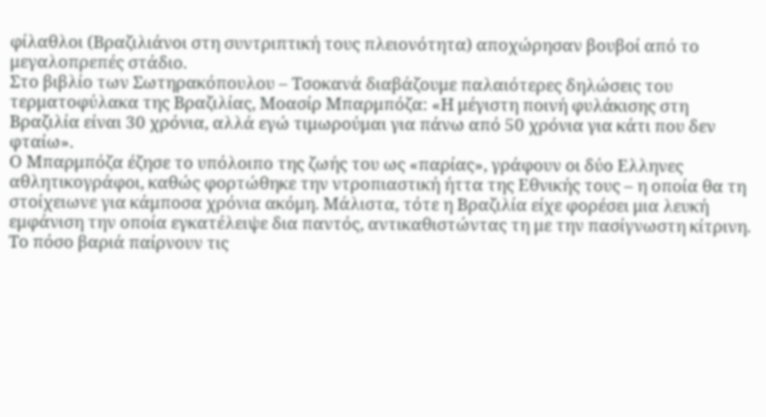φίλαθλοι (Βραζιλιάνοι στη συντριπτική τους πλειονότητα) αποχώρησαν βουβοί από το μεγαλοπρεπές στάδιο.
Στο βιβλίο των Σωτηρακόπουλου – Τσοκανά διαβάζουμε παλαιότερες δηλώσεις του τερματοφύλακα της Βραζιλίας, Μοασίρ Μπαρμπόζα: «Η μέγιστη ποινή φυλάκισης στη Βραζιλία είναι 30 χρόνια, αλλά εγώ τιμωρούμαι για πάνω από 50 χρόνια για κάτι που δεν φταίω».
Ο Μπαρμπόζα έζησε το υπόλοιπο της ζωής του ως «παρίας», γράφουν οι δύο Ελληνες αθλητικογράφοι, καθώς φορτώθηκε την ντροπιαστική ήττα της Εθνικής τους – η οποία θα τη στοίχειωνε για κάμποσα χρόνια ακόμη. Μάλιστα, τότε η Βραζιλία είχε φορέσει μια λευκή εμφάνιση την οποία εγκατέλειψε δια παντός, αντικαθιστώντας τη με την πασίγνωστη κίτρινη.
Το πόσο βαριά παίρνουν τις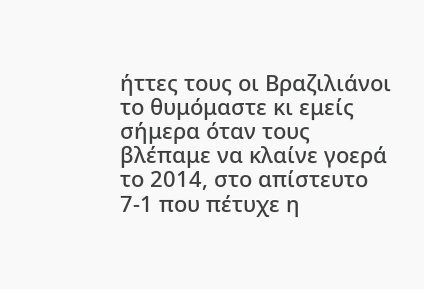ήττες τους οι Βραζιλιάνοι το θυμόμαστε κι εμείς σήμερα όταν τους βλέπαμε να κλαίνε γοερά το 2014, στο απίστευτο 7-1 που πέτυχε η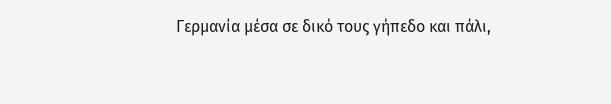Γερμανία μέσα σε δικό τους γήπεδο και πάλι,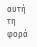αυτή τη φορά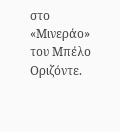στο «Μινεράο» του Μπέλο Οριζόντε.